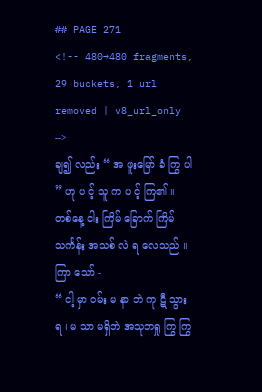## PAGE 271
<!-- 480→480 fragments, 29 buckets, 1 url removed | v8_url_only -->
ချ၍ လည်း “ အ ဖူးမြော် ခံ ကြွ ပါ ” ဟု ပ င့် သူ က ပ င့် ကြ၏ ။ တစ်နေ့ ငါး ကြိမ် ခြောက် ကြိမ်
သင်္ကန်း အသစ် လဲ ရ လေသည် ။ ကြာ သော် -
“ ငါ့ မှာ ဝမ်း မ နာ ဘဲ ကု ဋီ သွား ရ ၊ မ သာ မရှိဘဲ အသုဘရှု ကြွ ကြွ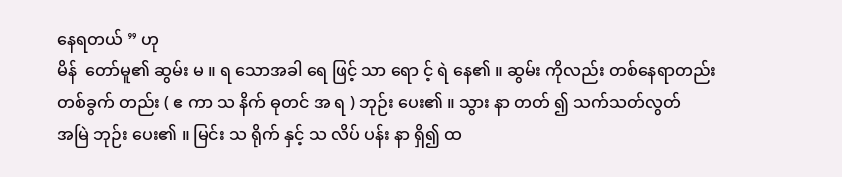နေရတယ် ” ဟု
မိန်  တော်မူ၏ ဆွမ်း မ ။ ရ သောအခါ ရေ ဖြင့် သာ ရော င့် ရဲ နေ၏ ။ ဆွမ်း ကိုလည်း တစ်နေရာတည်း
တစ်ခွက် တည်း ( ဧ ကာ သ နိက် ဓုတင် အ ရ ) ဘုဉ်း ပေး၏ ။ သွား နာ တတ် ၍ သက်သတ်လွတ်
အမြဲ ဘုဉ်း ပေး၏ ။ မြင်း သ ရိုက် နှင့် သ လိပ် ပန်း နာ ရှိ၍ ထ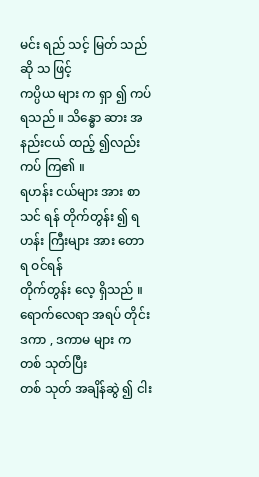မင်း ရည် သင့် မြတ် သည် ဆို သ ဖြင့်
ကပ္ပိယ များ က ရှာ ၍ ကပ် ရသည် ။ သိန္ဓော ဆား အနည်းငယ် ထည့် ၍လည်း ကပ် ကြ၏ ။
ရဟန်း ငယ်များ အား စာသင် ရန် တိုက်တွန်း ၍ ရဟန်း ကြီးများ အား တော ရ ဝင်ရန်
တိုက်တွန်း လေ့ ရှိသည် ။ ရောက်လေရာ အရပ် တိုင်း ဒကာ , ဒကာမ များ က တစ် သုတ်ပြီး
တစ် သုတ် အချိန်ဆွဲ ၍ ငါး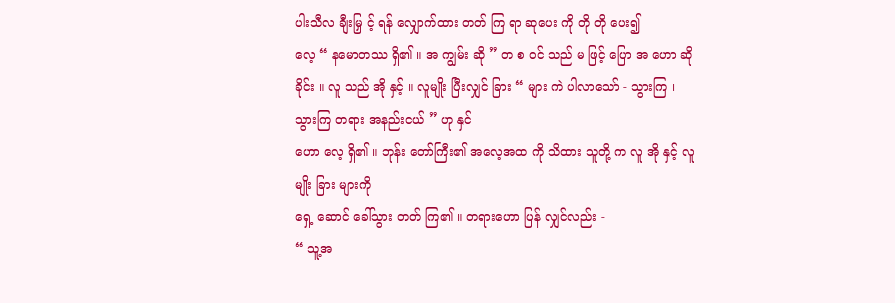ပါးသီလ ချီးမြှ င့် ရန် လျှောက်ထား တတ် ကြ ရာ ဆုပေး ကို တို တို ပေး၍
လေ့ “ နမောတဿ ရှိ၏ ။ အ ကျွမ်း ဆို ” တ စ ဝင် သည် မ ဖြင့် ပြော အ ဟော ဆို ခိုင်း ။ လူ သည် အို နှင့် ။ လူမျိုး ပြီးလျှင် ခြား “ များ ကဲ ပါလာသော် - သွားကြ ၊ သွားကြ တရား အနည်းငယ် ” ဟု နှင်
ဟော လေ့ ရှိ၏ ။ ဘုန်း တော်ကြီး၏ အလေ့အထ ကို သိထား သူတို့ က လူ အို နှင့် လူမျိုး ခြား များကို
ရှေ့ ဆောင် ခေါ်သွား တတ် ကြ၏ ။ တရားဟော ပြန် လျှင်လည်း -
“ သူ့အ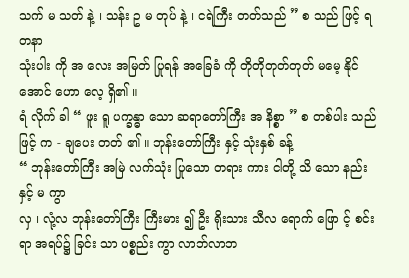သက် မ သတ် နဲ့ ၊ သန်း ဥ မ တုပ် နဲ့ ၊ ငရဲကြီး တတ်သည် ” စ သည် ဖြင့် ရတနာ
သုံးပါး ကို အ လေး အမြတ် ပြုရန် အခြေခံ ကို တိုတိုတုတ်တုတ် မမေ့ နိုင်အောင် ဟော လေ့ ရှိ၏ ။
ရံ လိုက် ခါ “ ဖူး ရူ ပက္ခန္ဓာ သော ဆရာတော်ကြီး အ နိစ္စာ ” စ တစ်ပါး သည် ဖြင့် က - ချပေး တတ် ၏ ။ ဘုန်းတော်ကြီး နှင့် သုံးနှစ် ခန့်
“ ဘုန်းတော်ကြီး အမြဲ လက်သုံး ပြုသော တရား ကား ငါတို့ သိ သော နည်း နှင့် မ ကွာ
လှ ၊ လုံ့လ ဘုန်းတော်ကြီး ကြီးမား ၍ ဦး ရိုးသား သီလ ရောက် ဖြော င့် စင်း ရာ အရပ်၌ ခြင်း သာ ပစ္စည်း ကွာ လာဘ်လာဘ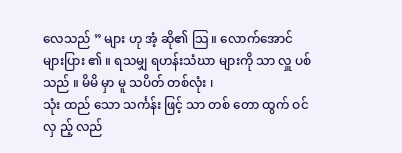လေသည် ” များ ဟု အံ့ ဆို၏ သြ ။ လောက်အောင်
များပြား ၏ ။ ရသမျှ ရဟန်းသံဃာ များကို သာ လှူ ပစ် သည် ။ မိမိ မှာ မူ သပိတ် တစ်လုံး ၊
သုံး ထည် သော သင်္ကန်း ဖြင့် သာ တစ် တော ထွက် ဝင် လှ ည့် လည်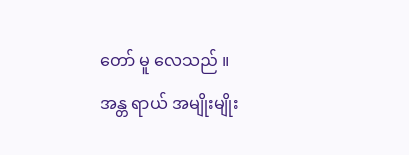တော် မူ လေသည် ။
အန္တ ရာယ် အမျိုးမျိုး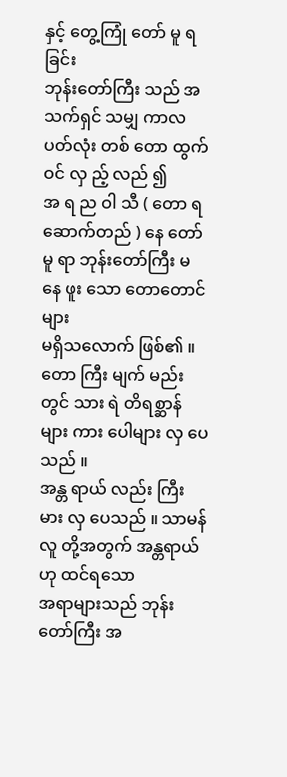နှင့် တွေ့ကြုံ တော် မူ ရခြင်း
ဘုန်းတော်ကြီး သည် အသက်ရှင် သမျှ ကာလပတ်လုံး တစ် တော ထွက် ဝင် လှ ည့် လည် ၍
အ ရ ည ဝါ သီ ( တော ရ ဆောက်တည် ) နေ တော် မူ ရာ ဘုန်းတော်ကြီး မ နေ ဖူး သော တောတောင် များ
မရှိသလောက် ဖြစ်၏ ။ တော ကြီး မျက် မည်း တွင် သား ရဲ တိရစ္ဆာန်များ ကား ပေါများ လှ ပေသည် ။
အန္တ ရာယ် လည်း ကြီးမား လှ ပေသည် ။ သာမန်လူ တို့အတွက် အန္တရာယ် ဟု ထင်ရသော
အရာများသည် ဘုန်းတော်ကြီး အ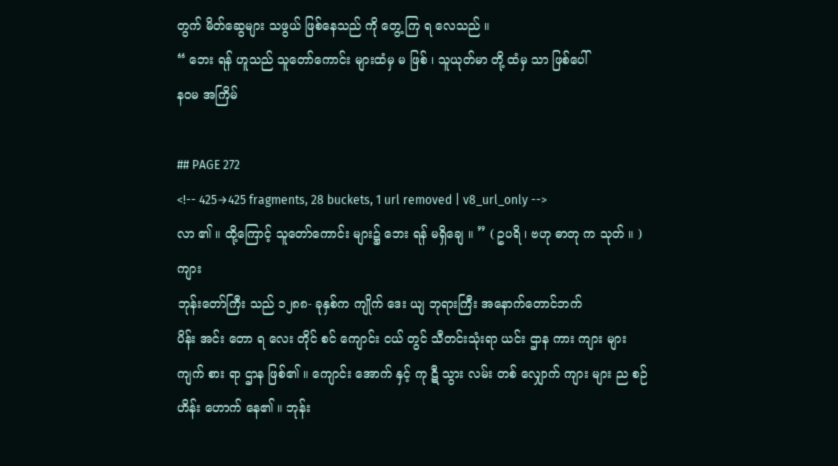တွက် မိတ်ဆွေများ သဖွယ် ဖြစ်နေသည် ကို တွေ့ ကြ ရ လေသည် ။
“ ဘေး ရန် ဟူသည် သူတော်ကောင်း များထံမှ မ ဖြစ် ၊ သူယုတ်မာ တို့ ထံမှ သာ ဖြစ်ပေါ်
နဝမ အကြိမ်

## PAGE 272
<!-- 425→425 fragments, 28 buckets, 1 url removed | v8_url_only -->
လာ ၏ ။ ထို့ကြောင့် သူတော်ကောင်း များ၌ ဘေး ရန် မရှိချေ ။ ” ( ဥပရိ ၊ ဗဟု ဓာတု က သုတ် ။ )
ကျား
ဘုန်းတော်ကြီး သည် ၁၂၈၈- ခုနှစ်က ကျိုက် ဒေး ယျ ဘုရားကြီး အနောက်တောင်ဘက်
ပိန်း အင်း တော ရ လေး တိုင် စင် ကျောင်း ငယ် တွင် သီတင်းသုံးရာ ယင်း ဌာန ကား ကျား များ
ကျက် စား ရာ ဌာန ဖြစ်၏ ။ ကျောင်း အောက် နှင့် ကု ဋီ သွား လမ်း တစ် လျှောက် ကျား များ ည စဉ်
ဟိန်း ဟောက် နေ၏ ။ ဘုန်း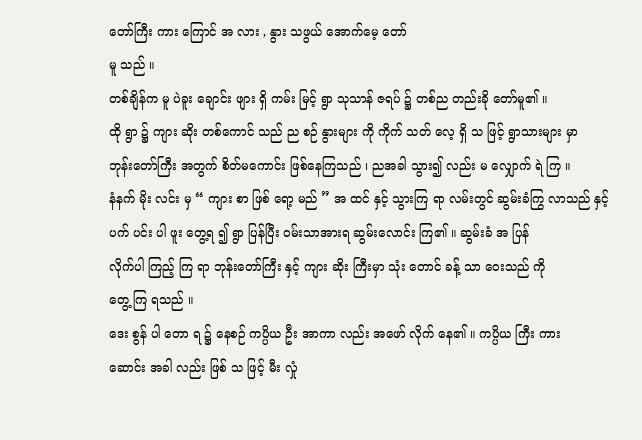တော်ကြီး ကား ကြောင် အ လား , နွား သဖွယ် အောက်မေ့ တော်
မူ သည် ။
တစ်ချိန်က မူ ပဲခူး ချောင်း ဖျား ရှိ ကမ်း မြင့် ရွာ သုသာန် ဇရပ် ၌ တစ်ည တည်းခို တော်မူ၏ ။
ထို ရွာ ၌ ကျား ဆိုး တစ်ကောင် သည် ည စဉ် နွားများ ကို ကိုက် သတ် လေ့ ရှိ သ ဖြင့် ရွာသားများ မှာ
ဘုန်းတော်ကြီး အတွက် စိတ်မကောင်း ဖြစ်နေကြသည် ၊ ညအခါ သွား၍ လည်း မ လျှောက် ရဲ ကြ ။
နံနက် မိုး လင်း မှ “ ကျား စာ ဖြစ် ရော့ မည် ” အ ထင် နှင့် သွားကြ ရာ လမ်းတွင် ဆွမ်းခံကြွ လာသည် နှင့်
ပက် ပင်း ပါ ဖူး တွေ့ရ ၍ ရွာ ပြန်ပြီး ဝမ်းသာအားရ ဆွမ်းလောင်း ကြ၏ ။ ဆွမ်းခံ အ ပြန်
လိုက်ပါ ကြည့် ကြ ရာ ဘုန်းတော်ကြီး နှင့် ကျား ဆိုး ကြီးမှာ သုံး တောင် ခန့် သာ ဝေးသည် ကို
တွေ့ ကြ ရသည် ။
ဒေး စွန် ပါ တော ရ ၌ နေစဉ် ကပ္ပိယ ဦး အာကာ လည်း အဖော် လိုက် နေ၏ ။ ကပ္ပိယ ကြီး ကား
ဆောင်း အခါ လည်း ဖြစ် သ ဖြင့် မီး လှုံ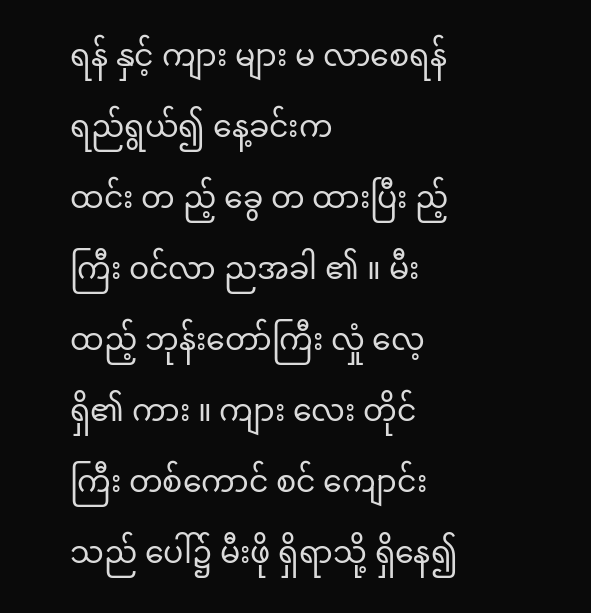ရန် နှင့် ကျား များ မ လာစေရန် ရည်ရွယ်၍ နေ့ခင်းက
ထင်း တ ည့် ခွေ တ ထားပြီး ည့် ကြီး ဝင်လာ ညအခါ ၏ ။ မီး ထည့် ဘုန်းတော်ကြီး လှုံ လေ့ ရှိ၏ ကား ။ ကျား လေး တိုင် ကြီး တစ်ကောင် စင် ကျောင်း သည် ပေါ်၌ မီးဖို ရှိရာသို့ ရှိနေ၍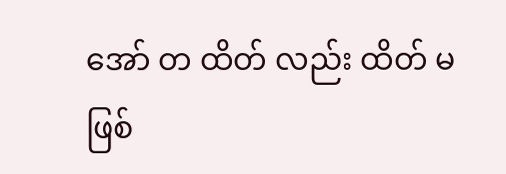အော် တ ထိတ် လည်း ထိတ် မ ဖြစ်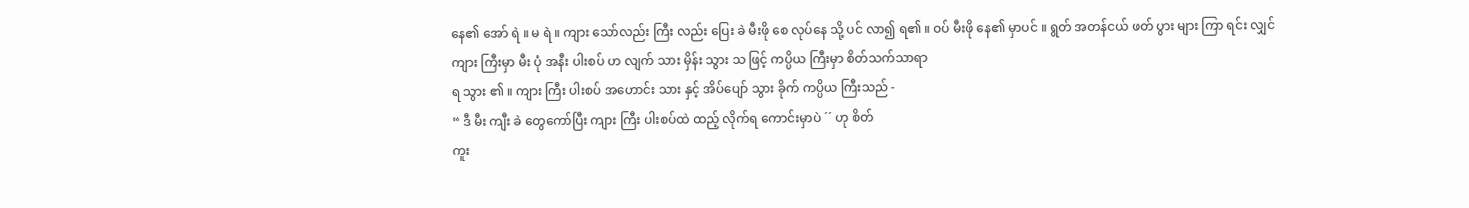နေ၏ အော် ရဲ ။ မ ရဲ ။ ကျား သော်လည်း ကြီး လည်း ပြေး ခဲ မီးဖို စေ လုပ်နေ သို့ ပင် လာ၍ ရ၏ ။ ဝပ် မီးဖို နေ၏ မှာပင် ။ ရွတ် အတန်ငယ် ဖတ် ပွား များ ကြာ ရင်း လျှင်
ကျား ကြီးမှာ မီး ပုံ အနီး ပါးစပ် ဟ လျက် သား မှိန်း သွား သ ဖြင့် ကပ္ပိယ ကြီးမှာ စိတ်သက်သာရာ
ရ သွား ၏ ။ ကျား ကြီး ပါးစပ် အဟောင်း သား နှင့် အိပ်ပျော် သွား ခိုက် ကပ္ပိယ ကြီးသည် -
“ ဒီ မီး ကျီး ခဲ တွေကော်ပြီး ကျား ကြီး ပါးစပ်ထဲ ထည့် လိုက်ရ ကောင်းမှာပဲ ´´ ဟု စိတ်
ကူး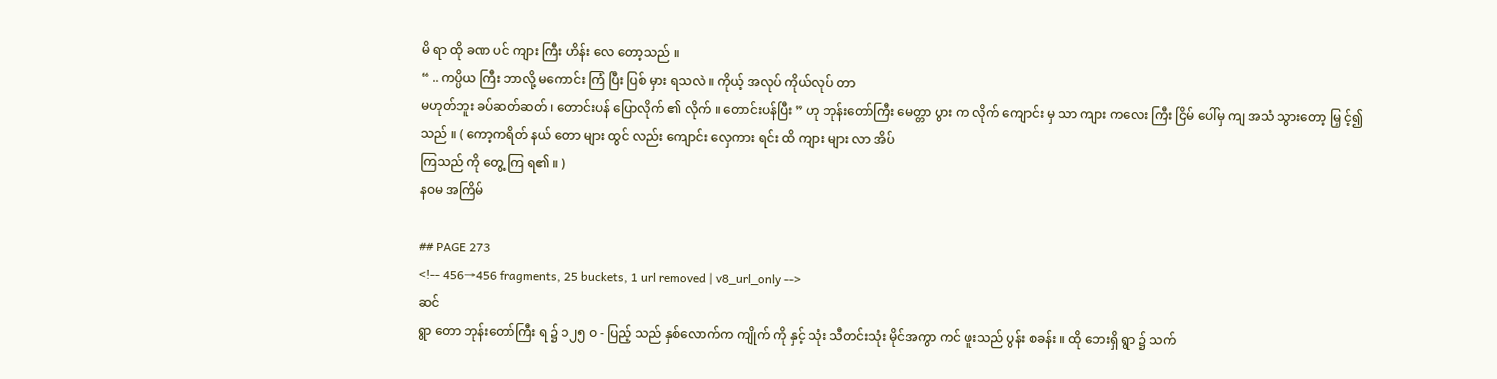မိ ရာ ထို ခဏ ပင် ကျား ကြီး ဟိန်း လေ တော့သည် ။
“ .. ကပ္ပိယ ကြီး ဘာလို့ မကောင်း ကြံ ပြီး ပြစ် မှား ရသလဲ ။ ကိုယ့် အလုပ် ကိုယ်လုပ် တာ
မဟုတ်ဘူး ခပ်ဆတ်ဆတ် ၊ တောင်းပန် ပြောလိုက် ၏ လိုက် ။ တောင်းပန်ပြီး ” ဟု ဘုန်းတော်ကြီး မေတ္တာ ပွား က လိုက် ကျောင်း မှ သာ ကျား ကလေး ကြီး ငြိမ် ပေါ်မှ ကျ အသံ သွားတော့ မြှ င့်၍
သည် ။ ( ကော့ကရိတ် နယ် တော များ ထွင် လည်း ကျောင်း လှေကား ရင်း ထိ ကျား များ လာ အိပ်
ကြသည် ကို တွေ့ ကြ ရ၏ ။ )
နဝမ အကြိမ်

## PAGE 273
<!-- 456→456 fragments, 25 buckets, 1 url removed | v8_url_only -->
ဆင်
ရွာ တော ဘုန်းတော်ကြီး ရ ၌ ၁၂၅ ဝ - ပြည့် သည် နှစ်လောက်က ကျိုက် ကို နှင့် သုံး သီတင်းသုံး မိုင်အကွာ ကင် ဖူးသည် ပွန်း စခန်း ။ ထို ဘေးရှိ ရွာ ၌ သက်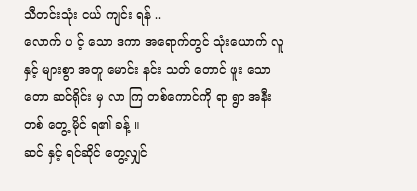သီတင်းသုံး ငယ် ကျင်း ရန် ..
လောက် ပ င့် သော ဒကာ အရောက်တွင် သုံးယောက် လူ နှင့် များစွာ အတူ မောင်း နင်း သတ် တောင် ဖူး သော တော ဆင်ရိုင်း မှ လာ ကြ တစ်ကောင်ကို ရာ ရွာ အနီး တစ် တွေ့ မိုင် ရ၏ ခန့် ။
ဆင် နှင့် ရင်ဆိုင် တွေ့လျှင်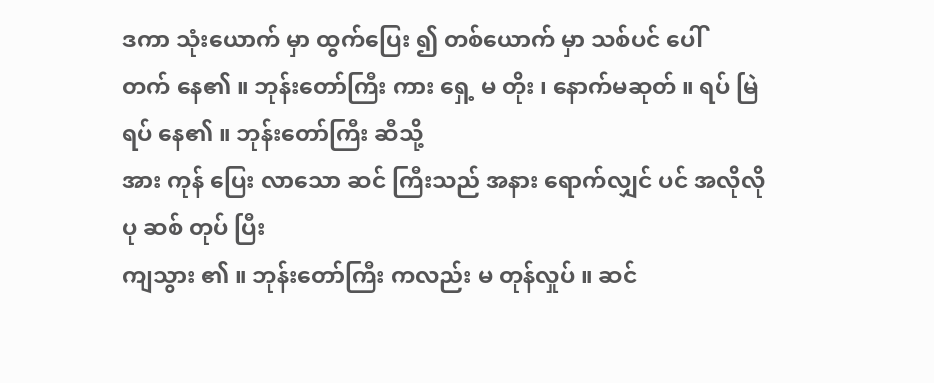ဒကာ သုံးယောက် မှာ ထွက်ပြေး ၍ တစ်ယောက် မှာ သစ်ပင် ပေါ်
တက် နေ၏ ။ ဘုန်းတော်ကြီး ကား ရှေ့ မ တိုး ၊ နောက်မဆုတ် ။ ရပ် မြဲ ရပ် နေ၏ ။ ဘုန်းတော်ကြီး ဆီသို့
အား ကုန် ပြေး လာသော ဆင် ကြီးသည် အနား ရောက်လျှင် ပင် အလိုလို ပု ဆစ် တုပ် ပြီး
ကျသွား ၏ ။ ဘုန်းတော်ကြီး ကလည်း မ တုန်လှုပ် ။ ဆင်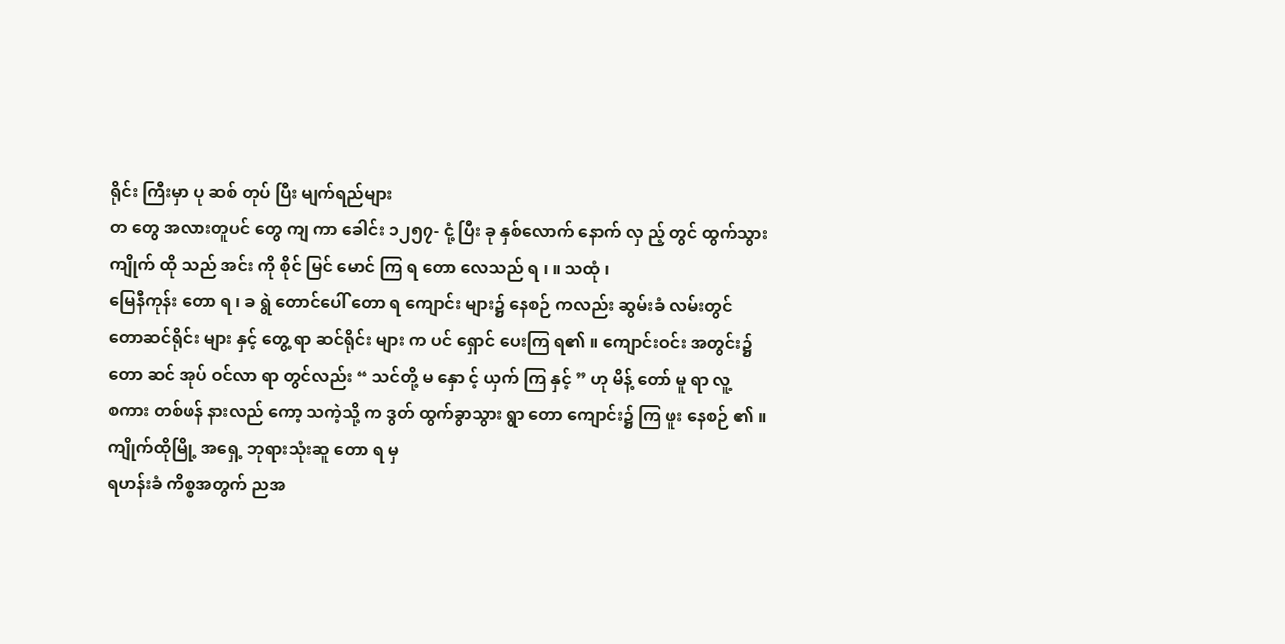ရိုင်း ကြီးမှာ ပု ဆစ် တုပ် ပြီး မျက်ရည်များ
တ တွေ အလားတူပင် တွေ ကျ ကာ ခေါင်း ၁၂၅၇- ငုံ့ ပြီး ခု နှစ်လောက် နောက် လှ ည့် တွင် ထွက်သွား ကျိုက် ထို သည် အင်း ကို စိုင် မြင် မောင် ကြ ရ တော လေသည် ရ ၊ ။ သထုံ ၊
မြေနီကုန်း တော ရ ၊ ခ ရွဲ တောင်ပေါ် တော ရ ကျောင်း များ၌ နေစဉ် ကလည်း ဆွမ်းခံ လမ်းတွင်
တောဆင်ရိုင်း များ နှင့် တွေ့ ရာ ဆင်ရိုင်း များ က ပင် ရှောင် ပေးကြ ရ၏ ။ ကျောင်းဝင်း အတွင်း၌
တော ဆင် အုပ် ဝင်လာ ရာ တွင်လည်း “ သင်တို့ မ နှော င့် ယှက် ကြ နှင့် ” ဟု မိန့် တော် မူ ရာ လူ့
စကား တစ်ဖန် နားလည် ကော့ သကဲ့သို့ က ဒွတ် ထွက်ခွာသွား ရွာ တော ကျောင်း၌ ကြ ဖူး နေစဉ် ၏ ။  ကျိုက်ထိုမြို့ အရှေ့ ဘုရားသုံးဆူ တော ရ မှ
ရဟန်းခံ ကိစ္စအတွက် ညအ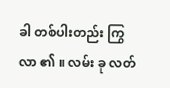ခါ တစ်ပါးတည်း ကြွ လာ ၏ ။ လမ်း ခု လတ်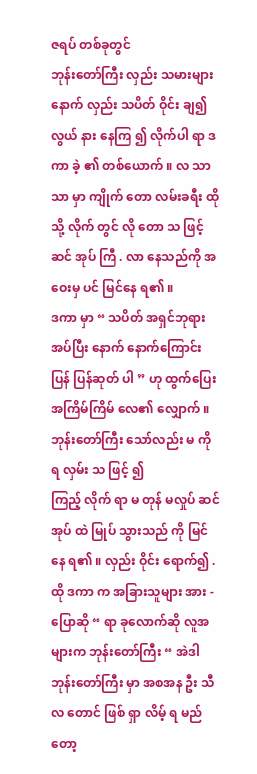ဇရပ် တစ်ခုတွင်
ဘုန်းတော်ကြီး လှည်း သမားများ နောက် လှည်း သပိတ် ဝိုင်း ချ၍ လွယ် နား နေကြ ၍ လိုက်ပါ ရာ ဒကာ ခဲ့ ၏ တစ်ယောက် ။ လ သာ သာ မှာ ကျိုက် တော လမ်းခရီး ထိုသို့ လိုက် တွင် လို တော သ ဖြင့်
ဆင် အုပ် ကြီ . လာ နေသည်ကို အဝေးမှ ပင် မြင်နေ ရ၏ ။
ဒကာ မှာ “ သပိတ် အရှင်ဘုရား အပ်ပြီး နောက် နောက်ကြောင်းပြန် ပြန်ဆုတ် ပါ ” ဟု ထွက်ပြေး အကြိမ်ကြိမ် လေ၏ လျှောက် ။ ဘုန်းတော်ကြီး သော်လည်း မ ကို ရ လှမ်း သ ဖြင့် ၍
ကြည့် လိုက် ရာ မ တုန် မလှုပ် ဆင် အုပ် ထဲ မြုပ် သွားသည် ကို မြင်နေ ရ၏ ။ လှည်း ဝိုင်း ရောက်၍ .
ထို ဒကာ က အခြားသူများ အား -
ပြောဆို “ ရာ ခုလောက်ဆို လူအများက ဘုန်းတော်ကြီး “ အဲဒါ ဘုန်းတော်ကြီး မှာ အစအန ဦး သီလ တောင် ဖြစ် ရှာ လိမ့် ရ မည် တော့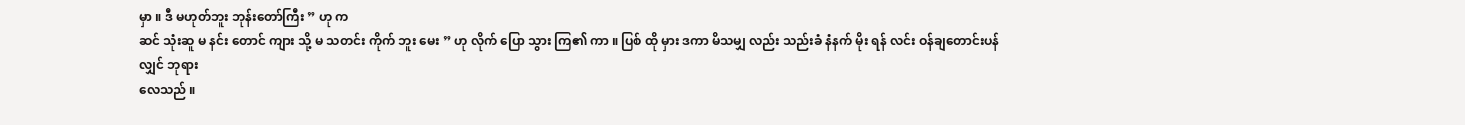မှာ ။ ဒီ မဟုတ်ဘူး ဘုန်းတော်ကြီး ” ဟု က
ဆင် သုံးဆူ မ နင်း တောင် ကျား သို့ မ သတင်း ကိုက် ဘူး မေး ” ဟု လိုက် ပြော သွား ကြ၏ ကာ ။ ပြစ် ထို မှား ဒကာ မိသမျှ လည်း သည်းခံ နံနက် မိုး ရန် လင်း ဝန်ချတောင်းပန် လျှင် ဘုရား
လေသည် ။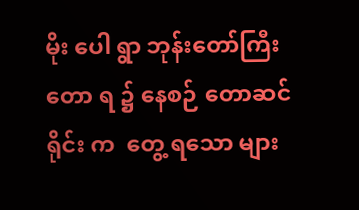မိုး ပေါ ရွာ ဘုန်းတော်ကြီး တော ရ ၌ နေစဉ် တောဆင်ရိုင်း က  တွေ့ ရသော များ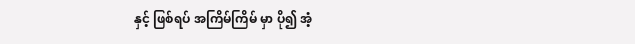နှင့် ဖြစ်ရပ် အကြိမ်ကြိမ် မှာ ပို၍ အံ့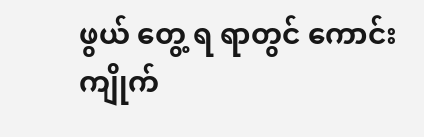ဖွယ် တွေ့ ရ ရာတွင် ကောင်း ကျိုက်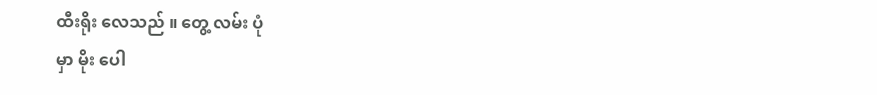ထီးရိုး လေသည် ။ တွေ့ လမ်း ပုံ
မှာ မိုး ပေါ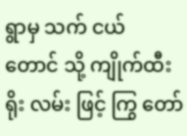ရွာမှ သက် ငယ် တောင် သို့ ကျိုက်ထီးရိုး လမ်း ဖြင့် ကြွ တော်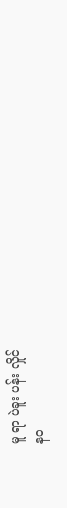မူ ရာ ပဲခူး ပန်း လှိုင်
နဝ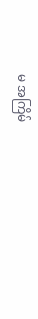မ အကြိမ်